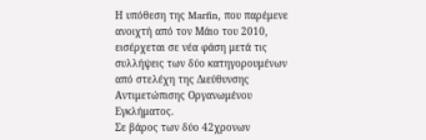Η υπόθεση της Marfin, που παρέμενε ανοιχτή από τον Μάιο του 2010, εισέρχεται σε νέα φάση μετά τις συλλήψεις των δύο κατηγορουμένων από στελέχη της Διεύθυνσης Αντιμετώπισης Οργανωμένου Εγκλήματος.
Σε βάρος των δύο 42χρονων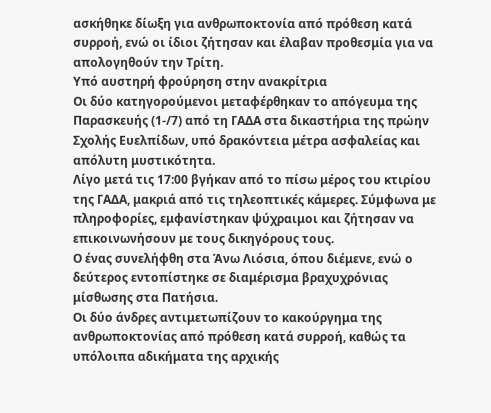ασκήθηκε δίωξη για ανθρωποκτονία από πρόθεση κατά συρροή, ενώ οι ίδιοι ζήτησαν και έλαβαν προθεσμία για να απολογηθούν την Τρίτη.
Υπό αυστηρή φρούρηση στην ανακρίτρια
Οι δύο κατηγορούμενοι μεταφέρθηκαν το απόγευμα της Παρασκευής (1-/7) από τη ΓΑΔΑ στα δικαστήρια της πρώην Σχολής Ευελπίδων, υπό δρακόντεια μέτρα ασφαλείας και απόλυτη μυστικότητα.
Λίγο μετά τις 17:00 βγήκαν από το πίσω μέρος του κτιρίου της ΓΑΔΑ, μακριά από τις τηλεοπτικές κάμερες. Σύμφωνα με πληροφορίες, εμφανίστηκαν ψύχραιμοι και ζήτησαν να επικοινωνήσουν με τους δικηγόρους τους.
Ο ένας συνελήφθη στα Άνω Λιόσια, όπου διέμενε, ενώ ο δεύτερος εντοπίστηκε σε διαμέρισμα βραχυχρόνιας μίσθωσης στα Πατήσια.
Οι δύο άνδρες αντιμετωπίζουν το κακούργημα της ανθρωποκτονίας από πρόθεση κατά συρροή, καθώς τα υπόλοιπα αδικήματα της αρχικής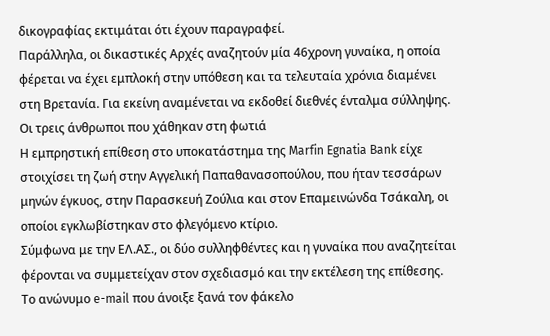δικογραφίας εκτιμάται ότι έχουν παραγραφεί.
Παράλληλα, οι δικαστικές Αρχές αναζητούν μία 46χρονη γυναίκα, η οποία φέρεται να έχει εμπλοκή στην υπόθεση και τα τελευταία χρόνια διαμένει στη Βρετανία. Για εκείνη αναμένεται να εκδοθεί διεθνές ένταλμα σύλληψης.
Οι τρεις άνθρωποι που χάθηκαν στη φωτιά
Η εμπρηστική επίθεση στο υποκατάστημα της Marfin Egnatia Bank είχε στοιχίσει τη ζωή στην Αγγελική Παπαθανασοπούλου, που ήταν τεσσάρων μηνών έγκυος, στην Παρασκευή Ζούλια και στον Επαμεινώνδα Τσάκαλη, οι οποίοι εγκλωβίστηκαν στο φλεγόμενο κτίριο.
Σύμφωνα με την ΕΛ.ΑΣ., οι δύο συλληφθέντες και η γυναίκα που αναζητείται φέρονται να συμμετείχαν στον σχεδιασμό και την εκτέλεση της επίθεσης.
Το ανώνυμο e-mail που άνοιξε ξανά τον φάκελο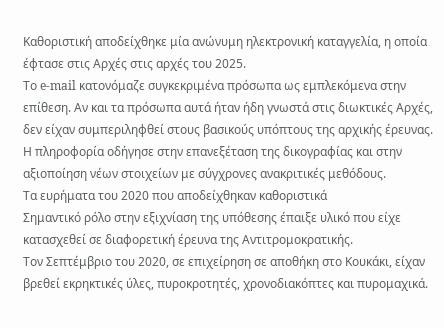Καθοριστική αποδείχθηκε μία ανώνυμη ηλεκτρονική καταγγελία, η οποία έφτασε στις Αρχές στις αρχές του 2025.
Το e-mail κατονόμαζε συγκεκριμένα πρόσωπα ως εμπλεκόμενα στην επίθεση. Αν και τα πρόσωπα αυτά ήταν ήδη γνωστά στις διωκτικές Αρχές, δεν είχαν συμπεριληφθεί στους βασικούς υπόπτους της αρχικής έρευνας.
Η πληροφορία οδήγησε στην επανεξέταση της δικογραφίας και στην αξιοποίηση νέων στοιχείων με σύγχρονες ανακριτικές μεθόδους.
Τα ευρήματα του 2020 που αποδείχθηκαν καθοριστικά
Σημαντικό ρόλο στην εξιχνίαση της υπόθεσης έπαιξε υλικό που είχε κατασχεθεί σε διαφορετική έρευνα της Αντιτρομοκρατικής.
Τον Σεπτέμβριο του 2020, σε επιχείρηση σε αποθήκη στο Κουκάκι, είχαν βρεθεί εκρηκτικές ύλες, πυροκροτητές, χρονοδιακόπτες και πυρομαχικά.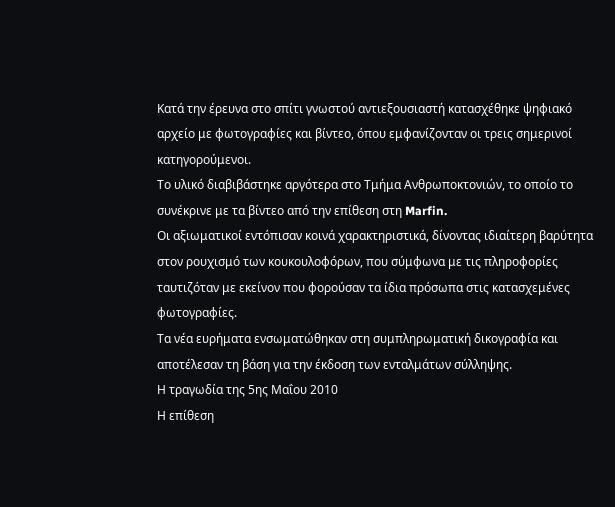Κατά την έρευνα στο σπίτι γνωστού αντιεξουσιαστή κατασχέθηκε ψηφιακό αρχείο με φωτογραφίες και βίντεο, όπου εμφανίζονταν οι τρεις σημερινοί κατηγορούμενοι.
Το υλικό διαβιβάστηκε αργότερα στο Τμήμα Ανθρωποκτονιών, το οποίο το συνέκρινε με τα βίντεο από την επίθεση στη Marfin.
Οι αξιωματικοί εντόπισαν κοινά χαρακτηριστικά, δίνοντας ιδιαίτερη βαρύτητα στον ρουχισμό των κουκουλοφόρων, που σύμφωνα με τις πληροφορίες ταυτιζόταν με εκείνον που φορούσαν τα ίδια πρόσωπα στις κατασχεμένες φωτογραφίες.
Τα νέα ευρήματα ενσωματώθηκαν στη συμπληρωματική δικογραφία και αποτέλεσαν τη βάση για την έκδοση των ενταλμάτων σύλληψης.
Η τραγωδία της 5ης Μαΐου 2010
Η επίθεση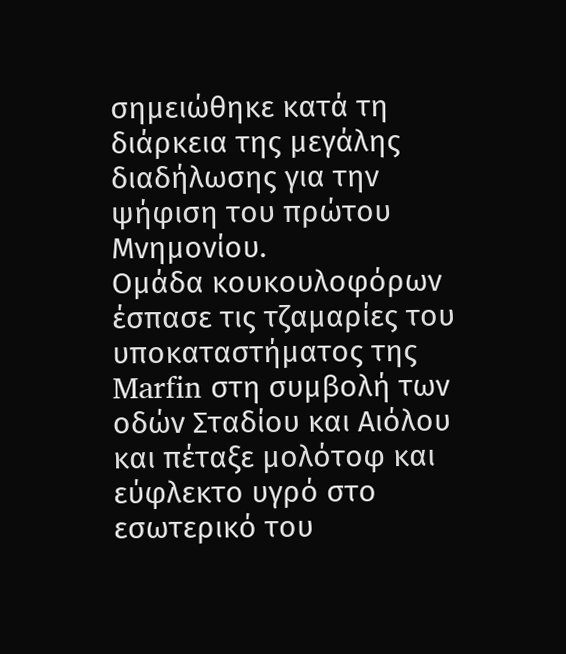σημειώθηκε κατά τη διάρκεια της μεγάλης διαδήλωσης για την ψήφιση του πρώτου Μνημονίου.
Ομάδα κουκουλοφόρων έσπασε τις τζαμαρίες του υποκαταστήματος της Marfin στη συμβολή των οδών Σταδίου και Αιόλου και πέταξε μολότοφ και εύφλεκτο υγρό στο εσωτερικό του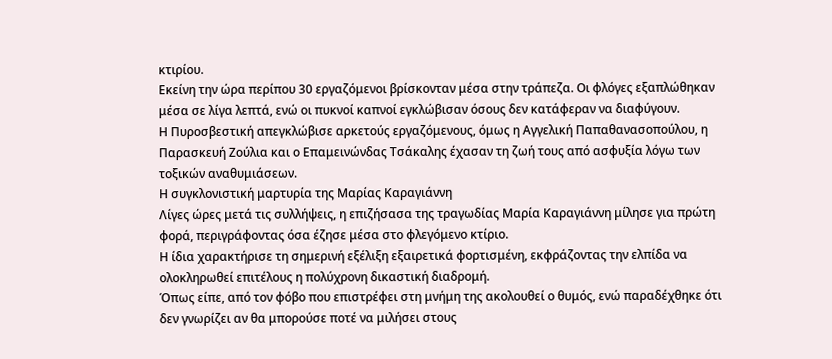κτιρίου.
Εκείνη την ώρα περίπου 30 εργαζόμενοι βρίσκονταν μέσα στην τράπεζα. Οι φλόγες εξαπλώθηκαν μέσα σε λίγα λεπτά, ενώ οι πυκνοί καπνοί εγκλώβισαν όσους δεν κατάφεραν να διαφύγουν.
Η Πυροσβεστική απεγκλώβισε αρκετούς εργαζόμενους, όμως η Αγγελική Παπαθανασοπούλου, η Παρασκευή Ζούλια και ο Επαμεινώνδας Τσάκαλης έχασαν τη ζωή τους από ασφυξία λόγω των τοξικών αναθυμιάσεων.
Η συγκλονιστική μαρτυρία της Μαρίας Καραγιάννη
Λίγες ώρες μετά τις συλλήψεις, η επιζήσασα της τραγωδίας Μαρία Καραγιάννη μίλησε για πρώτη φορά, περιγράφοντας όσα έζησε μέσα στο φλεγόμενο κτίριο.
Η ίδια χαρακτήρισε τη σημερινή εξέλιξη εξαιρετικά φορτισμένη, εκφράζοντας την ελπίδα να ολοκληρωθεί επιτέλους η πολύχρονη δικαστική διαδρομή.
Όπως είπε, από τον φόβο που επιστρέφει στη μνήμη της ακολουθεί ο θυμός, ενώ παραδέχθηκε ότι δεν γνωρίζει αν θα μπορούσε ποτέ να μιλήσει στους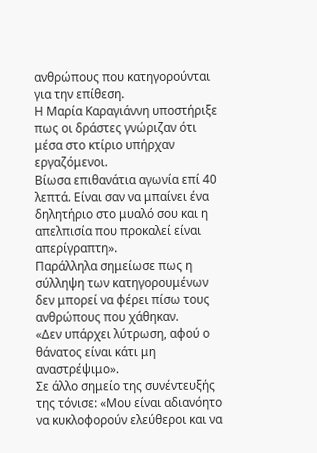ανθρώπους που κατηγορούνται για την επίθεση.
Η Μαρία Καραγιάννη υποστήριξε πως οι δράστες γνώριζαν ότι μέσα στο κτίριο υπήρχαν εργαζόμενοι.
Βίωσα επιθανάτια αγωνία επί 40 λεπτά. Είναι σαν να μπαίνει ένα δηλητήριο στο μυαλό σου και η απελπισία που προκαλεί είναι απερίγραπτη».
Παράλληλα σημείωσε πως η σύλληψη των κατηγορουμένων δεν μπορεί να φέρει πίσω τους ανθρώπους που χάθηκαν.
«Δεν υπάρχει λύτρωση, αφού ο θάνατος είναι κάτι μη αναστρέψιμο».
Σε άλλο σημείο της συνέντευξής της τόνισε: «Μου είναι αδιανόητο να κυκλοφορούν ελεύθεροι και να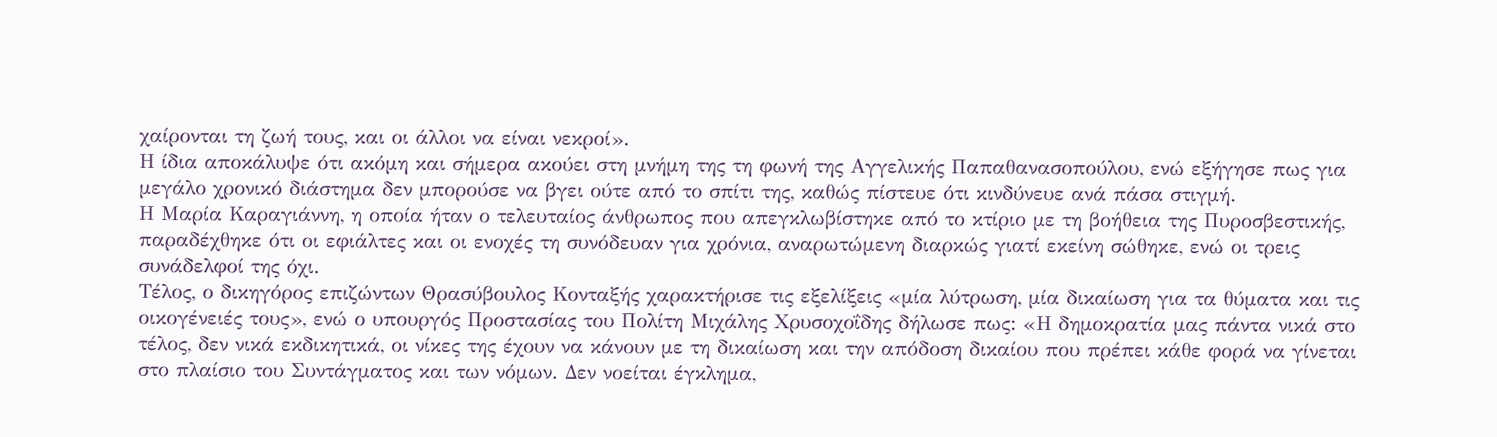χαίρονται τη ζωή τους, και οι άλλοι να είναι νεκροί».
Η ίδια αποκάλυψε ότι ακόμη και σήμερα ακούει στη μνήμη της τη φωνή της Αγγελικής Παπαθανασοπούλου, ενώ εξήγησε πως για μεγάλο χρονικό διάστημα δεν μπορούσε να βγει ούτε από το σπίτι της, καθώς πίστευε ότι κινδύνευε ανά πάσα στιγμή.
Η Μαρία Καραγιάννη, η οποία ήταν ο τελευταίος άνθρωπος που απεγκλωβίστηκε από το κτίριο με τη βοήθεια της Πυροσβεστικής, παραδέχθηκε ότι οι εφιάλτες και οι ενοχές τη συνόδευαν για χρόνια, αναρωτώμενη διαρκώς γιατί εκείνη σώθηκε, ενώ οι τρεις συνάδελφοί της όχι.
Τέλος, ο δικηγόρος επιζώντων Θρασύβουλος Κονταξής χαρακτήρισε τις εξελίξεις «μία λύτρωση, μία δικαίωση για τα θύματα και τις οικογένειές τους», ενώ ο υπουργός Προστασίας του Πολίτη Μιχάλης Χρυσοχοΐδης δήλωσε πως: «Η δημοκρατία μας πάντα νικά στο τέλος, δεν νικά εκδικητικά, οι νίκες της έχουν να κάνουν με τη δικαίωση και την απόδοση δικαίου που πρέπει κάθε φορά να γίνεται στο πλαίσιο του Συντάγματος και των νόμων. Δεν νοείται έγκλημα,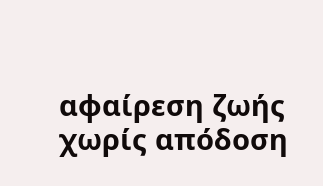αφαίρεση ζωής χωρίς απόδοση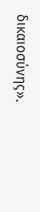δικαιοσύνης».